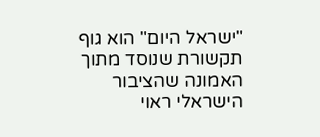"ישראל היום" הוא גוף תקשורת שנוסד מתוך האמונה שהציבור הישראלי ראוי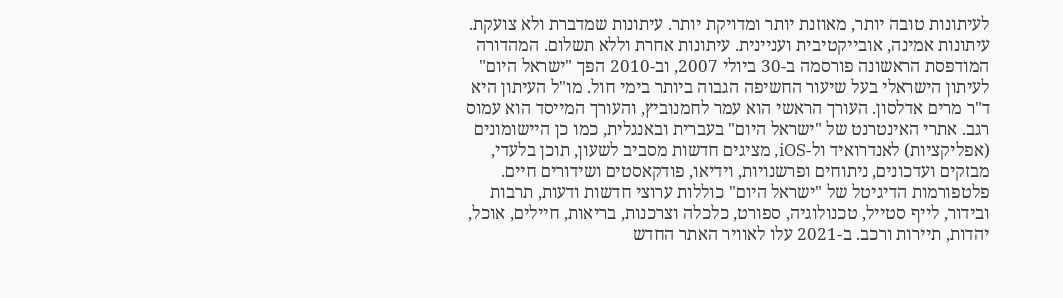לעיתונות טובה יותר, מאוזנת יותר ומדויקת יותר. עיתונות שמדברת ולא צועקת. עיתונות אמינה, אובייקטיבית ועניינית. עיתונות אחרת וללא תשלום. המהדורה המודפסת הראשונה פורסמה ב-30 ביולי 2007, וב-2010 הפך "ישראל היום" לעיתון הישראלי בעל שיעור החשיפה הגבוה ביותר בימי חול. מו"ל העיתון היא ד"ר מרים אדלסון. העורך הראשי הוא עמר לחמנוביץ, והעורך המייסד הוא עמוס רגב. אתרי האינטרנט של "ישראל היום" בעברית ובאנגלית, כמו כן היישומונים (אפליקציות) לאנדרואיד ול-iOS, מציגים חדשות מסביב לשעון, תוכן בלעדי, מבזקים ועדכונים, ניתוחים ופרשנויות, וידיאו, פודקאסטים ושידורים חיים. פלטפורמות הדיגיטל של "ישראל היום" כוללות ערוצי חדשות ודעות, תרבות ובידור, לייף סטייל, טכנולוגיה, ספורט, כלכלה וצרכנות, בריאות, חיילים, אוכל, יהדות, תיירות ורכב. ב-2021 עלו לאוויר האתר החדש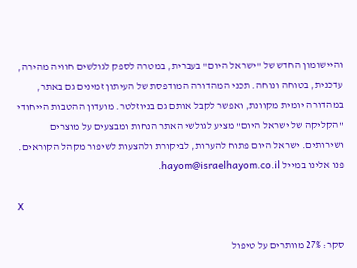והיישומון החדש של "ישראל היום" בעברית, במטרה לספק לגולשים חוויה מהירה, עדכנית, בטוחה ונוחה. תכני המהדורה המודפסת של העיתון זמינים גם באתר, במהדורה יומית מקוונת, ואפשר לקבל אותם גם בניוזלטר. מועדון ההטבות הייחודי "הקליקה של ישראל היום" מציע לגולשי האתר הנחות ומבצעים על מוצרים ושירותים. ישראל היום פתוח להערות, לביקורת ולהצעות לשיפור מקהל הקוראים. פנו אלינו במייל hayom@israelhayom.co.il.

X

סקר: 27% מוותרים על טיפול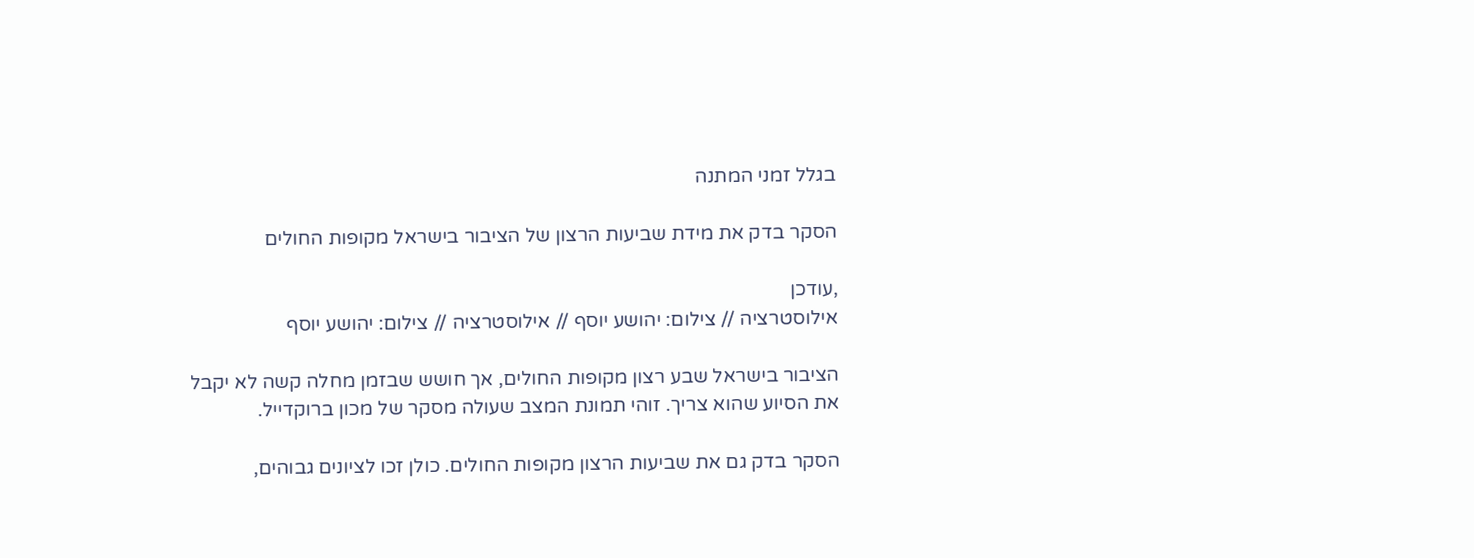בגלל זמני המתנה

הסקר בדק את מידת שביעות הרצון של הציבור בישראל מקופות החולים

,עודכן
אילוסטרציה // צילום: יהושע יוסף // אילוסטרציה // צילום: יהושע יוסף

הציבור בישראל שבע רצון מקופות החולים, אך חושש שבזמן מחלה קשה לא יקבל את הסיוע שהוא צריך. זוהי תמונת המצב שעולה מסקר של מכון ברוקדייל.

הסקר בדק גם את שביעות הרצון מקופות החולים. כולן זכו לציונים גבוהים,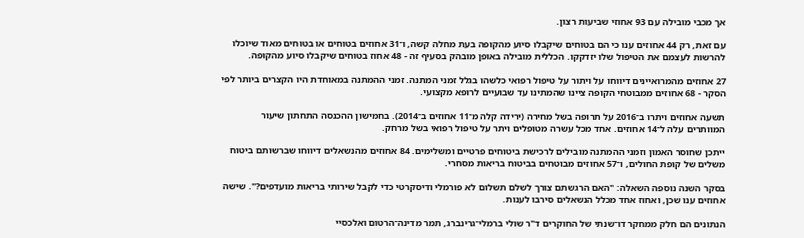אך מכבי מובילה עם 93 אחוזי שביעות רצון.

עם זאת, רק 44 אחוזים ענו כי הם בטוחים שיקבלו סיוע מהקופה בעת מחלה קשה, ו־31 אחוזים בטוחים או בטוחים מאוד שיוכלו להרשות לעצמם את הטיפול שלו יזדקקו. הכללית מובילה באופן מובהק בסעיף זה - 48 אחוז בטוחים שיקבלו סיוע מהקופה.

27 אחוזים מהמרואיינים דיווחו על ויתור על טיפול רפואי כלשהו בגלל זמני המתנה. זמני ההמתנה במאוחדת היו הקצרים ביותר לפי הסקר - 68 אחוזים ממבוטחי הקופה ציינו שהמתינו עד שבועיים לרופא מקצועי.

תשעה אחוזים ויתרו ב־2016 על תרופה בשל מחירה (ירידה קלה מ־11 אחוזים ב־2014). בחמישון ההכנסה התחתון שיעור המוותרים עלה ל־14 אחוזים. אחד מכל עשרה מטופלים ויתר על טיפול רפואי בשל מרחק.

ייתכן שחוסר האמון וזמני ההמתנה מובילים לרכישת ביטוחים פרטיים ומשלימים. 84 אחוזים מהנשאלים דיווחו שברשותם ביטוח משלים של קופת החולים, ו־57 אחוזים מבוטחים בביטוח בריאות מסחרי.

בסקר השנה נוספה השאלה: "האם הרגשתם צורך לשלם תשלום לא פורמלי ודיסקרטי כדי לקבל שירותי בריאות מועדפים?". שישה אחוזים ענו שכן, ואחוז אחד מכלל הנשאלים סירבו לענות.

הנתונים הם חלק ממחקר דו־שנתי של החוקרים ד"ר שולי ברמלי־גרינברג, תמר מדינה־הרטום ואלכסיי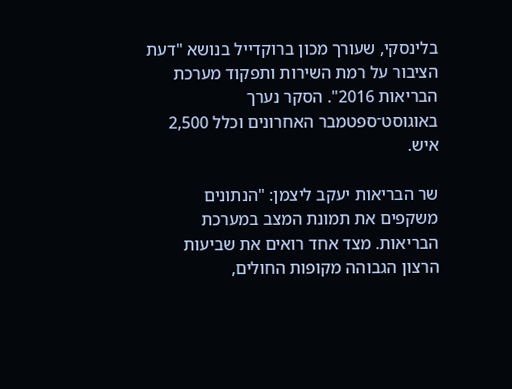בלינסקי, שעורך מכון ברוקדייל בנושא "דעת הציבור על רמת השירות ותפקוד מערכת הבריאות 2016". הסקר נערך באוגוסט־ספטמבר האחרונים וכלל 2,500 איש.

שר הבריאות יעקב ליצמן: "הנתונים משקפים את תמונת המצב במערכת הבריאות. מצד אחד רואים את שביעות הרצון הגבוהה מקופות החולים,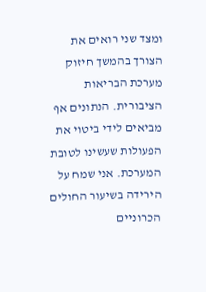ומצד שני רואים את הצורך בהמשך חיזוק מערכת הבריאות הציבורית. הנתונים אף מביאים לידי ביטוי את הפעולות שעשינו לטובת המערכת. אני שמח על הירידה בשיעור החולים הכרוניים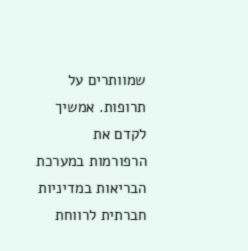שמוותרים על תרופות. אמשיך לקדם את הרפורמות במערכת הבריאות במדיניות חברתית לרווחת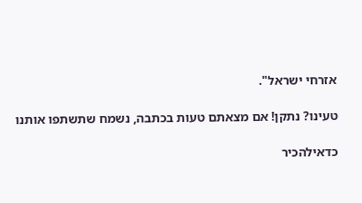אזרחי ישראל".

טעינו? נתקן! אם מצאתם טעות בכתבה, נשמח שתשתפו אותנו

כדאילהכיר